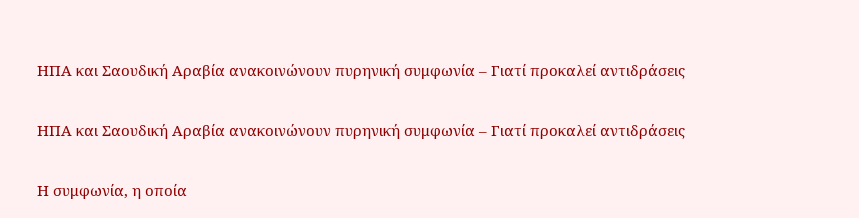ΗΠΑ και Σαουδική Αραβία ανακοινώνουν πυρηνική συμφωνία – Γιατί προκαλεί αντιδράσεις

ΗΠΑ και Σαουδική Αραβία ανακοινώνουν πυρηνική συμφωνία – Γιατί προκαλεί αντιδράσεις

Η συμφωνία, η οποία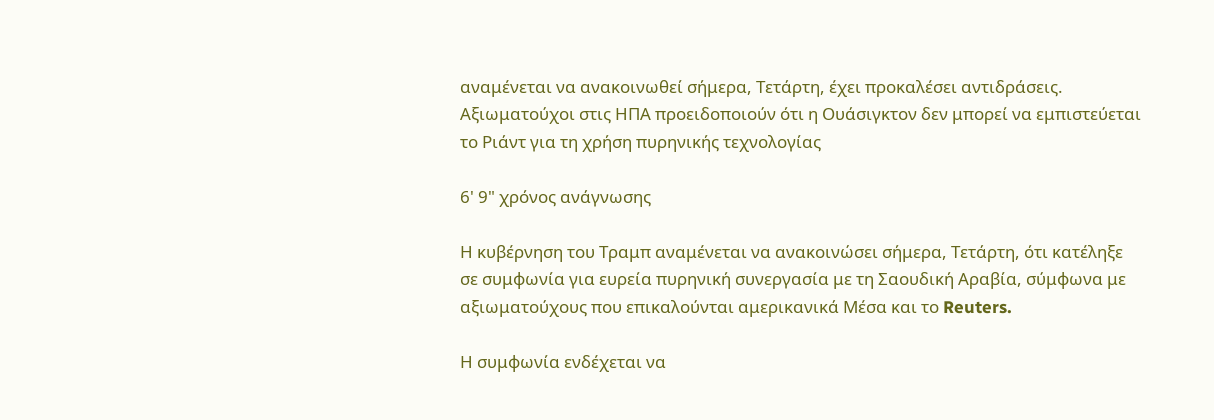αναμένεται να ανακοινωθεί σήμερα, Τετάρτη, έχει προκαλέσει αντιδράσεις. Αξιωματούχοι στις ΗΠΑ προειδοποιούν ότι η Ουάσιγκτον δεν μπορεί να εμπιστεύεται το Ριάντ για τη χρήση πυρηνικής τεχνολογίας

6' 9" χρόνος ανάγνωσης

Η κυβέρνηση του Τραμπ αναμένεται να ανακοινώσει σήμερα, Τετάρτη, ότι κατέληξε σε συμφωνία για ευρεία πυρηνική συνεργασία με τη Σαουδική Αραβία, σύμφωνα με αξιωματούχους που επικαλούνται αμερικανικά Μέσα και το Reuters.

Η συμφωνία ενδέχεται να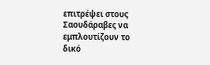επιτρέψει στους Σαουδάραβες να εμπλουτίζουν το δικό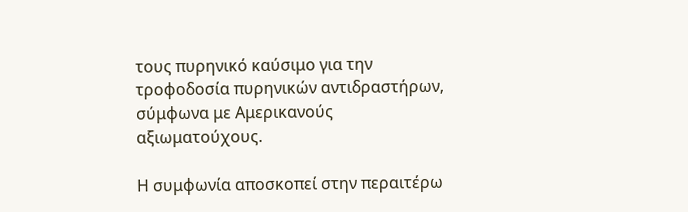τους πυρηνικό καύσιμο για την τροφοδοσία πυρηνικών αντιδραστήρων, σύμφωνα με Αμερικανούς αξιωματούχους.

Η συμφωνία αποσκοπεί στην περαιτέρω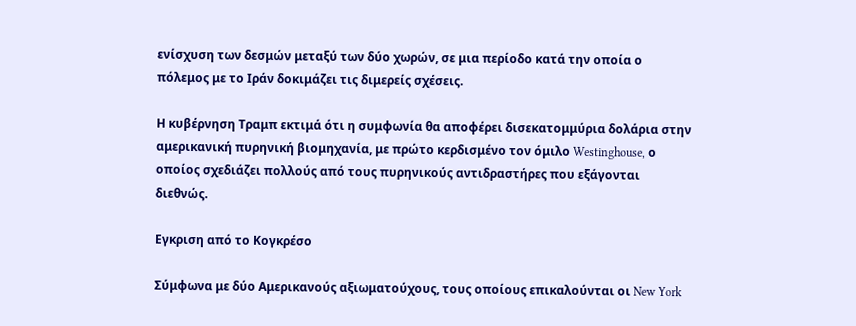ενίσχυση των δεσμών μεταξύ των δύο χωρών, σε μια περίοδο κατά την οποία ο πόλεμος με το Ιράν δοκιμάζει τις διμερείς σχέσεις.

Η κυβέρνηση Τραμπ εκτιμά ότι η συμφωνία θα αποφέρει δισεκατομμύρια δολάρια στην αμερικανική πυρηνική βιομηχανία, με πρώτο κερδισμένο τον όμιλο Westinghouse, ο οποίος σχεδιάζει πολλούς από τους πυρηνικούς αντιδραστήρες που εξάγονται διεθνώς.

Εγκριση από το Κογκρέσο

Σύμφωνα με δύο Αμερικανούς αξιωματούχους, τους οποίους επικαλούνται οι New York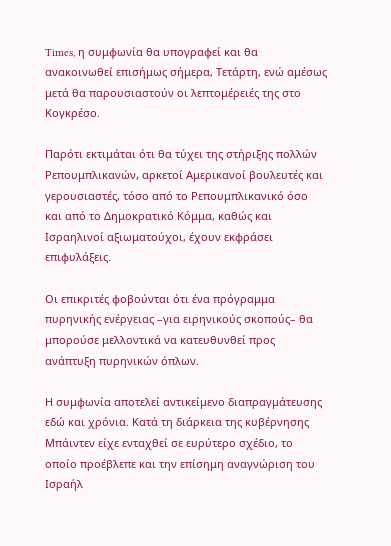Times, η συμφωνία θα υπογραφεί και θα ανακοινωθεί επισήμως σήμερα, Τετάρτη, ενώ αμέσως μετά θα παρουσιαστούν οι λεπτομέρειές της στο Κογκρέσο.

Παρότι εκτιμάται ότι θα τύχει της στήριξης πολλών Ρεπουμπλικανών, αρκετοί Αμερικανοί βουλευτές και γερουσιαστές, τόσο από το Ρεπουμπλικανικό όσο και από το Δημοκρατικό Κόμμα, καθώς και Ισραηλινοί αξιωματούχοι, έχουν εκφράσει επιφυλάξεις.

Οι επικριτές φοβούνται ότι ένα πρόγραμμα πυρηνικής ενέργειας –για ειρηνικούς σκοπούς– θα μπορούσε μελλοντικά να κατευθυνθεί προς ανάπτυξη πυρηνικών όπλων.

Η συμφωνία αποτελεί αντικείμενο διαπραγμάτευσης εδώ και χρόνια. Κατά τη διάρκεια της κυβέρνησης Μπάιντεν είχε ενταχθεί σε ευρύτερο σχέδιο, το οποίο προέβλεπε και την επίσημη αναγνώριση του Ισραήλ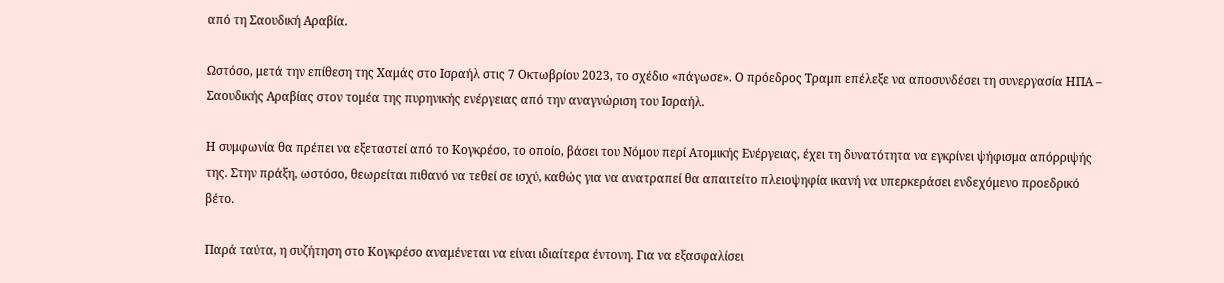από τη Σαουδική Αραβία.

Ωστόσο, μετά την επίθεση της Χαμάς στο Ισραήλ στις 7 Οκτωβρίου 2023, το σχέδιο «πάγωσε». Ο πρόεδρος Τραμπ επέλεξε να αποσυνδέσει τη συνεργασία ΗΠΑ – Σαουδικής Αραβίας στον τομέα της πυρηνικής ενέργειας από την αναγνώριση του Ισραήλ.

Η συμφωνία θα πρέπει να εξεταστεί από το Κογκρέσο, το οποίο, βάσει του Νόμου περί Ατομικής Ενέργειας, έχει τη δυνατότητα να εγκρίνει ψήφισμα απόρριψής της. Στην πράξη, ωστόσο, θεωρείται πιθανό να τεθεί σε ισχύ, καθώς για να ανατραπεί θα απαιτείτο πλειοψηφία ικανή να υπερκεράσει ενδεχόμενο προεδρικό βέτο.

Παρά ταύτα, η συζήτηση στο Κογκρέσο αναμένεται να είναι ιδιαίτερα έντονη. Για να εξασφαλίσει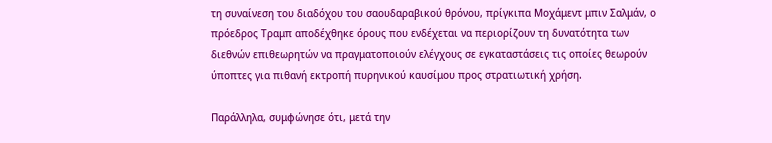τη συναίνεση του διαδόχου του σαουδαραβικού θρόνου, πρίγκιπα Μοχάμεντ μπιν Σαλμάν, ο πρόεδρος Τραμπ αποδέχθηκε όρους που ενδέχεται να περιορίζουν τη δυνατότητα των διεθνών επιθεωρητών να πραγματοποιούν ελέγχους σε εγκαταστάσεις τις οποίες θεωρούν ύποπτες για πιθανή εκτροπή πυρηνικού καυσίμου προς στρατιωτική χρήση.

Παράλληλα, συμφώνησε ότι, μετά την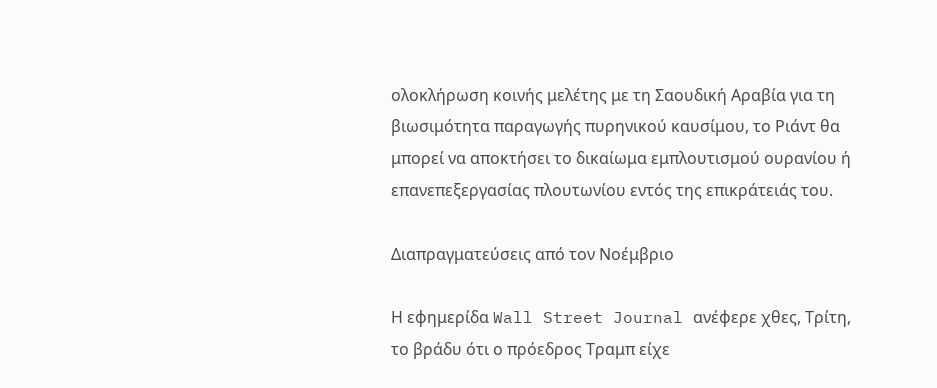ολοκλήρωση κοινής μελέτης με τη Σαουδική Αραβία για τη βιωσιμότητα παραγωγής πυρηνικού καυσίμου, το Ριάντ θα μπορεί να αποκτήσει το δικαίωμα εμπλουτισμού ουρανίου ή επανεπεξεργασίας πλουτωνίου εντός της επικράτειάς του.

Διαπραγματεύσεις από τον Νοέμβριο

Η εφημερίδα Wall Street Journal ανέφερε χθες, Τρίτη, το βράδυ ότι ο πρόεδρος Τραμπ είχε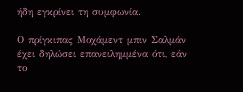ήδη εγκρίνει τη συμφωνία.

Ο πρίγκιπας Μοχάμεντ μπιν Σαλμάν έχει δηλώσει επανειλημμένα ότι, εάν το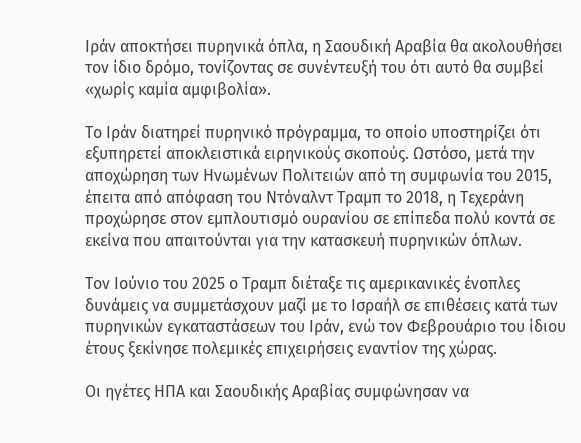Ιράν αποκτήσει πυρηνικά όπλα, η Σαουδική Αραβία θα ακολουθήσει τον ίδιο δρόμο, τονίζοντας σε συνέντευξή του ότι αυτό θα συμβεί «χωρίς καμία αμφιβολία».

Το Ιράν διατηρεί πυρηνικό πρόγραμμα, το οποίο υποστηρίζει ότι εξυπηρετεί αποκλειστικά ειρηνικούς σκοπούς. Ωστόσο, μετά την αποχώρηση των Ηνωμένων Πολιτειών από τη συμφωνία του 2015, έπειτα από απόφαση του Ντόναλντ Τραμπ το 2018, η Τεχεράνη προχώρησε στον εμπλουτισμό ουρανίου σε επίπεδα πολύ κοντά σε εκείνα που απαιτούνται για την κατασκευή πυρηνικών όπλων.

Τον Ιούνιο του 2025 ο Τραμπ διέταξε τις αμερικανικές ένοπλες δυνάμεις να συμμετάσχουν μαζί με το Ισραήλ σε επιθέσεις κατά των πυρηνικών εγκαταστάσεων του Ιράν, ενώ τον Φεβρουάριο του ίδιου έτους ξεκίνησε πολεμικές επιχειρήσεις εναντίον της χώρας.

Οι ηγέτες ΗΠΑ και Σαουδικής Αραβίας συμφώνησαν να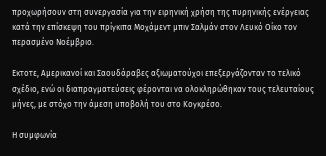προχωρήσουν στη συνεργασία για την ειρηνική χρήση της πυρηνικής ενέργειας κατά την επίσκεψη του πρίγκιπα Μοχάμεντ μπιν Σαλμάν στον Λευκό Οίκο τον περασμένο Νοέμβριο.

Εκτοτε, Αμερικανοί και Σαουδάραβες αξιωματούχοι επεξεργάζονταν το τελικό σχέδιο, ενώ οι διαπραγματεύσεις φέρονται να ολοκληρώθηκαν τους τελευταίους μήνες, με στόχο την άμεση υποβολή του στο Κογκρέσο.

Η συμφωνία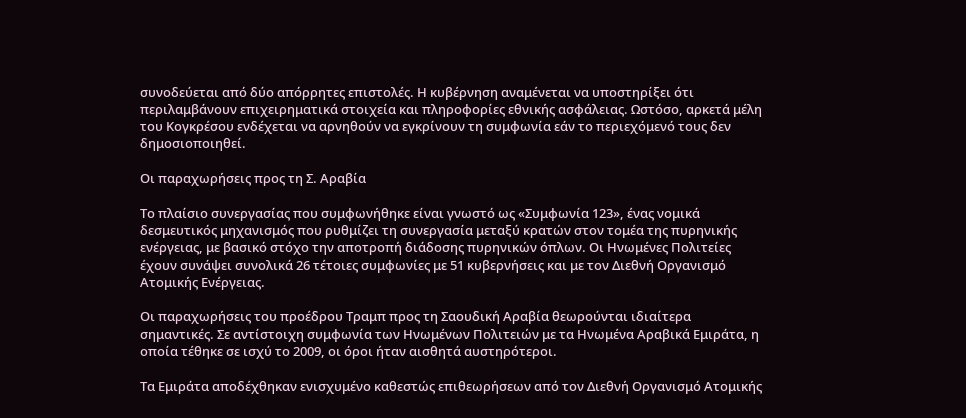συνοδεύεται από δύο απόρρητες επιστολές. Η κυβέρνηση αναμένεται να υποστηρίξει ότι περιλαμβάνουν επιχειρηματικά στοιχεία και πληροφορίες εθνικής ασφάλειας. Ωστόσο, αρκετά μέλη του Κογκρέσου ενδέχεται να αρνηθούν να εγκρίνουν τη συμφωνία εάν το περιεχόμενό τους δεν δημοσιοποιηθεί.

Οι παραχωρήσεις προς τη Σ. Αραβία

Το πλαίσιο συνεργασίας που συμφωνήθηκε είναι γνωστό ως «Συμφωνία 123», ένας νομικά δεσμευτικός μηχανισμός που ρυθμίζει τη συνεργασία μεταξύ κρατών στον τομέα της πυρηνικής ενέργειας, με βασικό στόχο την αποτροπή διάδοσης πυρηνικών όπλων. Οι Ηνωμένες Πολιτείες έχουν συνάψει συνολικά 26 τέτοιες συμφωνίες με 51 κυβερνήσεις και με τον Διεθνή Οργανισμό Ατομικής Ενέργειας.

Οι παραχωρήσεις του προέδρου Τραμπ προς τη Σαουδική Αραβία θεωρούνται ιδιαίτερα σημαντικές. Σε αντίστοιχη συμφωνία των Ηνωμένων Πολιτειών με τα Ηνωμένα Αραβικά Εμιράτα, η οποία τέθηκε σε ισχύ το 2009, οι όροι ήταν αισθητά αυστηρότεροι.

Τα Εμιράτα αποδέχθηκαν ενισχυμένο καθεστώς επιθεωρήσεων από τον Διεθνή Οργανισμό Ατομικής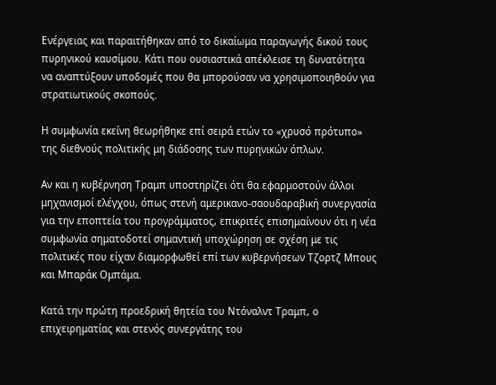Ενέργειας και παραιτήθηκαν από το δικαίωμα παραγωγής δικού τους πυρηνικού καυσίμου. Κάτι που ουσιαστικά απέκλεισε τη δυνατότητα να αναπτύξουν υποδομές που θα μπορούσαν να χρησιμοποιηθούν για στρατιωτικούς σκοπούς.

Η συμφωνία εκείνη θεωρήθηκε επί σειρά ετών το «χρυσό πρότυπο» της διεθνούς πολιτικής μη διάδοσης των πυρηνικών όπλων.

Αν και η κυβέρνηση Τραμπ υποστηρίζει ότι θα εφαρμοστούν άλλοι μηχανισμοί ελέγχου, όπως στενή αμερικανο-σαουδαραβική συνεργασία για την εποπτεία του προγράμματος, επικριτές επισημαίνουν ότι η νέα συμφωνία σηματοδοτεί σημαντική υποχώρηση σε σχέση με τις πολιτικές που είχαν διαμορφωθεί επί των κυβερνήσεων Τζορτζ Μπους και Μπαράκ Ομπάμα.

Κατά την πρώτη προεδρική θητεία του Ντόναλντ Τραμπ, ο επιχειρηματίας και στενός συνεργάτης του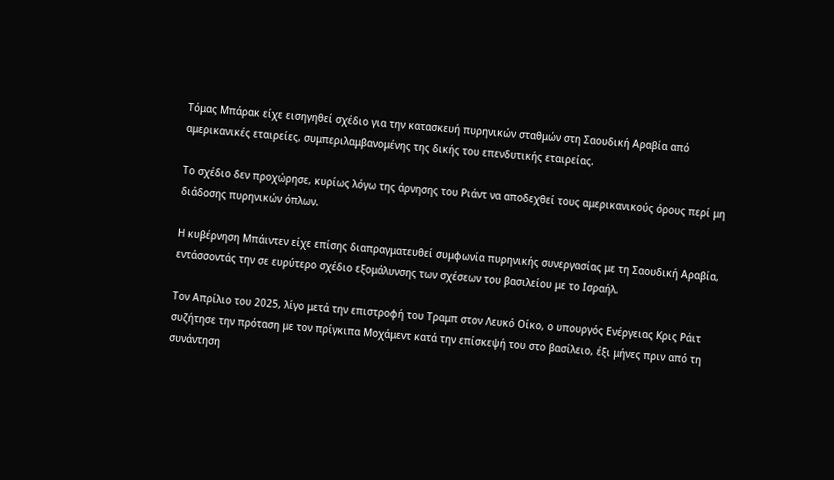Τόμας Μπάρακ είχε εισηγηθεί σχέδιο για την κατασκευή πυρηνικών σταθμών στη Σαουδική Αραβία από αμερικανικές εταιρείες, συμπεριλαμβανομένης της δικής του επενδυτικής εταιρείας.

Το σχέδιο δεν προχώρησε, κυρίως λόγω της άρνησης του Ριάντ να αποδεχθεί τους αμερικανικούς όρους περί μη διάδοσης πυρηνικών όπλων.

Η κυβέρνηση Μπάιντεν είχε επίσης διαπραγματευθεί συμφωνία πυρηνικής συνεργασίας με τη Σαουδική Αραβία, εντάσσοντάς την σε ευρύτερο σχέδιο εξομάλυνσης των σχέσεων του βασιλείου με το Ισραήλ.

Τον Απρίλιο του 2025, λίγο μετά την επιστροφή του Τραμπ στον Λευκό Οίκο, ο υπουργός Ενέργειας Κρις Ράιτ συζήτησε την πρόταση με τον πρίγκιπα Μοχάμεντ κατά την επίσκεψή του στο βασίλειο, έξι μήνες πριν από τη συνάντηση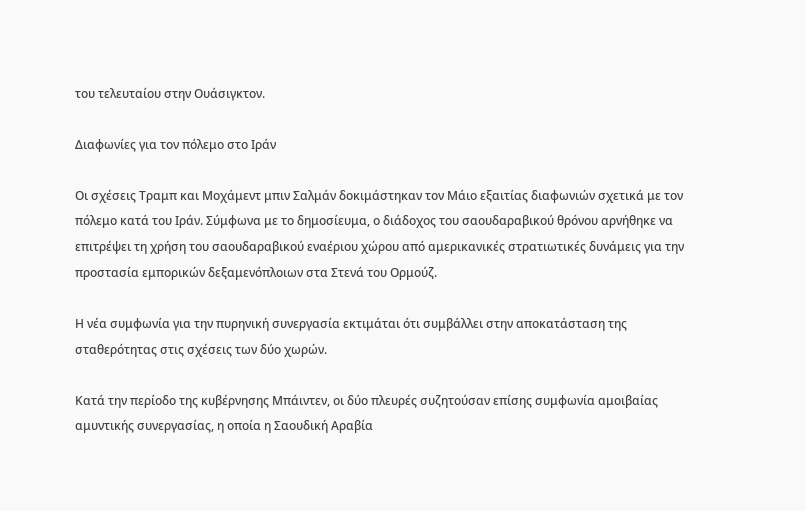του τελευταίου στην Ουάσιγκτον.

Διαφωνίες για τον πόλεμο στο Ιράν

Οι σχέσεις Τραμπ και Μοχάμεντ μπιν Σαλμάν δοκιμάστηκαν τον Μάιο εξαιτίας διαφωνιών σχετικά με τον πόλεμο κατά του Ιράν. Σύμφωνα με το δημοσίευμα, ο διάδοχος του σαουδαραβικού θρόνου αρνήθηκε να επιτρέψει τη χρήση του σαουδαραβικού εναέριου χώρου από αμερικανικές στρατιωτικές δυνάμεις για την προστασία εμπορικών δεξαμενόπλοιων στα Στενά του Ορμούζ.

Η νέα συμφωνία για την πυρηνική συνεργασία εκτιμάται ότι συμβάλλει στην αποκατάσταση της σταθερότητας στις σχέσεις των δύο χωρών.

Κατά την περίοδο της κυβέρνησης Μπάιντεν, οι δύο πλευρές συζητούσαν επίσης συμφωνία αμοιβαίας αμυντικής συνεργασίας, η οποία η Σαουδική Αραβία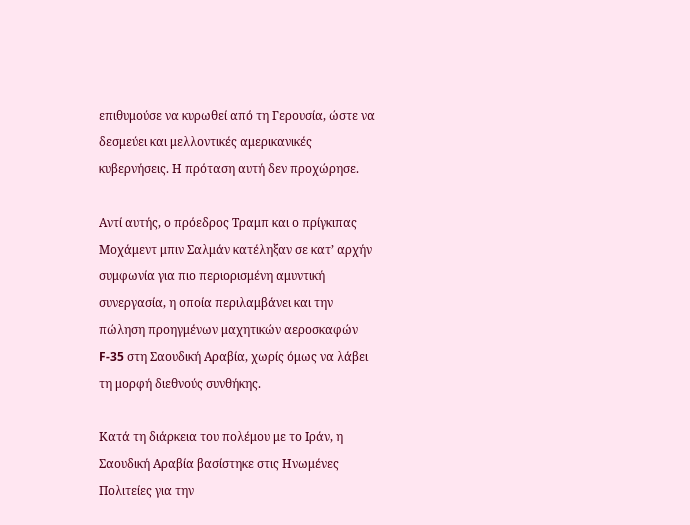επιθυμούσε να κυρωθεί από τη Γερουσία, ώστε να δεσμεύει και μελλοντικές αμερικανικές κυβερνήσεις. Η πρόταση αυτή δεν προχώρησε.

Αντί αυτής, ο πρόεδρος Τραμπ και ο πρίγκιπας Μοχάμεντ μπιν Σαλμάν κατέληξαν σε κατ’ αρχήν συμφωνία για πιο περιορισμένη αμυντική συνεργασία, η οποία περιλαμβάνει και την πώληση προηγμένων μαχητικών αεροσκαφών F-35 στη Σαουδική Αραβία, χωρίς όμως να λάβει τη μορφή διεθνούς συνθήκης.

Κατά τη διάρκεια του πολέμου με το Ιράν, η Σαουδική Αραβία βασίστηκε στις Ηνωμένες Πολιτείες για την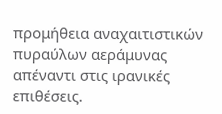προμήθεια αναχαιτιστικών πυραύλων αεράμυνας απέναντι στις ιρανικές επιθέσεις.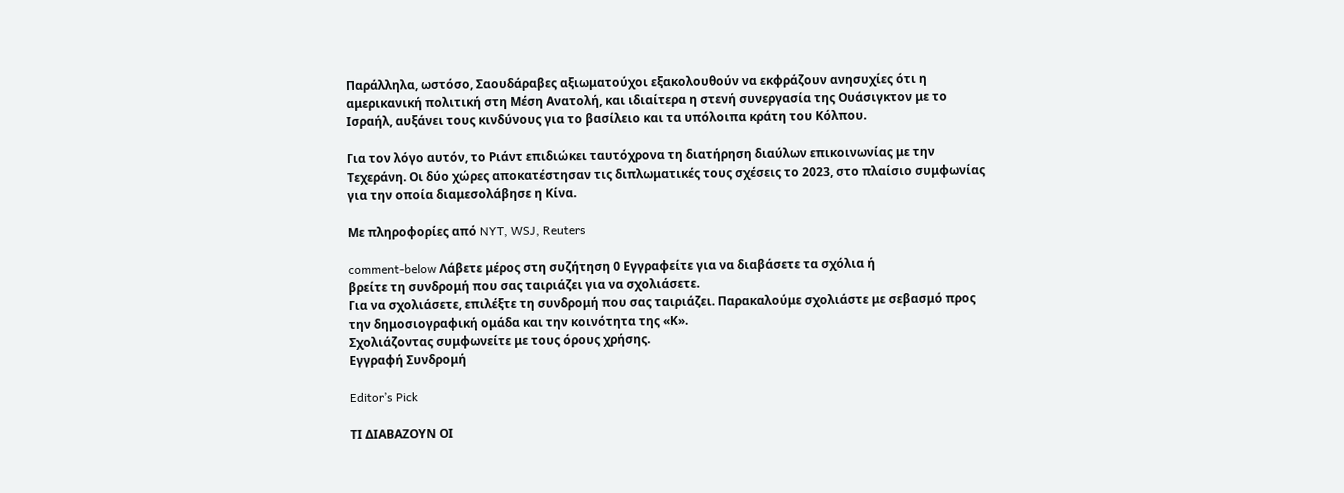Παράλληλα, ωστόσο, Σαουδάραβες αξιωματούχοι εξακολουθούν να εκφράζουν ανησυχίες ότι η αμερικανική πολιτική στη Μέση Ανατολή, και ιδιαίτερα η στενή συνεργασία της Ουάσιγκτον με το Ισραήλ, αυξάνει τους κινδύνους για το βασίλειο και τα υπόλοιπα κράτη του Κόλπου.

Για τον λόγο αυτόν, το Ριάντ επιδιώκει ταυτόχρονα τη διατήρηση διαύλων επικοινωνίας με την Τεχεράνη. Οι δύο χώρες αποκατέστησαν τις διπλωματικές τους σχέσεις το 2023, στο πλαίσιο συμφωνίας για την οποία διαμεσολάβησε η Κίνα.

Με πληροφορίες από NYT, WSJ, Reuters

comment-below Λάβετε μέρος στη συζήτηση 0 Εγγραφείτε για να διαβάσετε τα σχόλια ή
βρείτε τη συνδρομή που σας ταιριάζει για να σχολιάσετε.
Για να σχολιάσετε, επιλέξτε τη συνδρομή που σας ταιριάζει. Παρακαλούμε σχολιάστε με σεβασμό προς την δημοσιογραφική ομάδα και την κοινότητα της «Κ».
Σχολιάζοντας συμφωνείτε με τους όρους χρήσης.
Εγγραφή Συνδρομή

Editor’s Pick

ΤΙ ΔΙΑΒΑΖΟΥΝ ΟΙ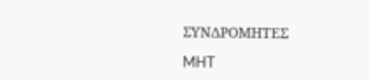ΣΥΝΔΡΟΜΗΤΕΣ

MHT